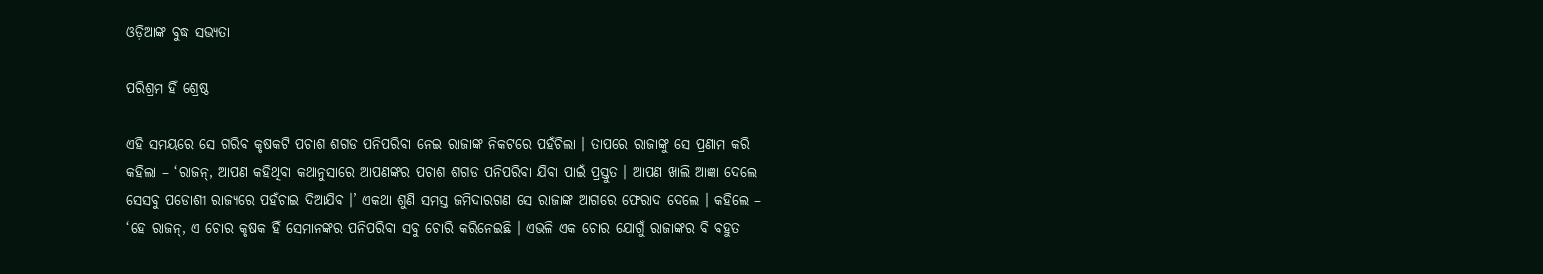ଓଡ଼ିଆଙ୍କ ବୁଦ୍ଧ ସଭ୍ୟତା

ପରିଶ୍ରମ ହିଁ ଶ୍ରେଷ୍ଠ

ଏହି ସମୟରେ ସେ ଗରିବ କୃଷକଟି ପଚାଶ ଶଗଡ ପନିପରିବା ନେଇ ରାଜାଙ୍କ ନିକଟରେ ପହଁଚିଲା । ତାପରେ ରାଜାଙ୍କୁ ସେ ପ୍ରଣାମ କରି କହିଲା – ‘ରାଜନ୍, ଆପଣ କହିଥିବା କଥାନୁସାରେ ଆପଣଙ୍କର ପଚାଶ ଶଗଡ ପନିପରିବା ଯିବା ପାଇଁ ପ୍ରସ୍ତୁତ । ଆପଣ ଖାଲି ଆଜ୍ଞା ଦେଲେ ସେସବୁ ପଡୋଶୀ ରାଜ୍ୟରେ ପହଁଚାଇ ଦିଆଯିବ ।’ ଏକଥା ଶୁଣି ସମସ୍ତ ଜମିଦାରଗଣ ସେ ରାଜାଙ୍କ ଆଗରେ ଫେରାଦ ଦେଲେ । କହିଲେ – ‘ହେ ରାଜନ୍, ଏ ଚୋର କୃଷକ ହିଁ ସେମାନଙ୍କର ପନିପରିବା ସବୁ ଚୋରି କରିନେଇଛି । ଏଭଳି ଏକ ଚୋର ଯୋଗୁଁ ରାଜାଙ୍କର ବି ବହୁତ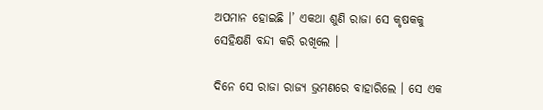ଅପମାନ ହୋଇଛି ।’ ଏକଥା ଶୁଣି ରାଜା ସେ କୃଷକକୁ ସେହିକ୍ଷଣି ବନ୍ଦୀ କରି ରଖିଲେ ।

ଦିନେ ସେ ରାଜା ରାଜ୍ୟ ଭ୍ରମଣରେ ବାହାରିଲେ । ସେ ଏକ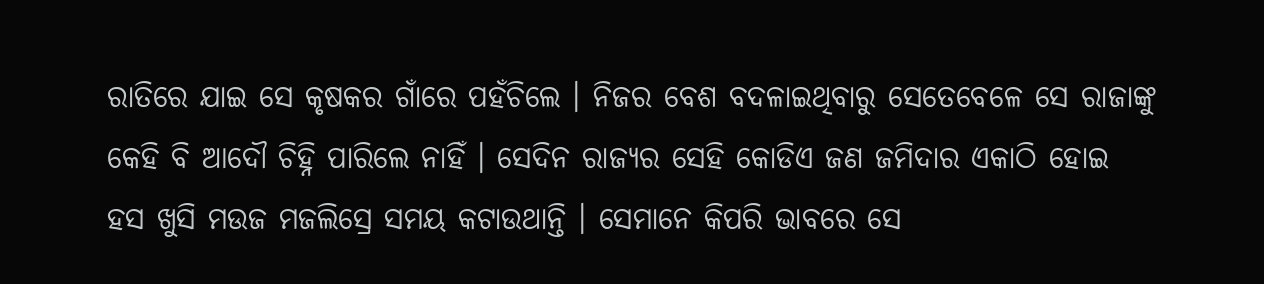ରାତିରେ ଯାଇ ସେ କୃଷକର ଗାଁରେ ପହଁଚିଲେ । ନିଜର ବେଶ ବଦଳାଇଥିବାରୁ ସେତେବେଳେ ସେ ରାଜାଙ୍କୁ କେହି ବି ଆଦୌ ଚିହ୍ନି ପାରିଲେ ନାହିଁ । ସେଦିନ ରାଜ୍ୟର ସେହି କୋଡିଏ ଜଣ ଜମିଦାର ଏକାଠି ହୋଇ ହସ ଖୁସି ମଉଜ ମଜଲିସ୍ରେ ସମୟ କଟାଉଥାନ୍ତି । ସେମାନେ କିପରି ଭାବରେ ସେ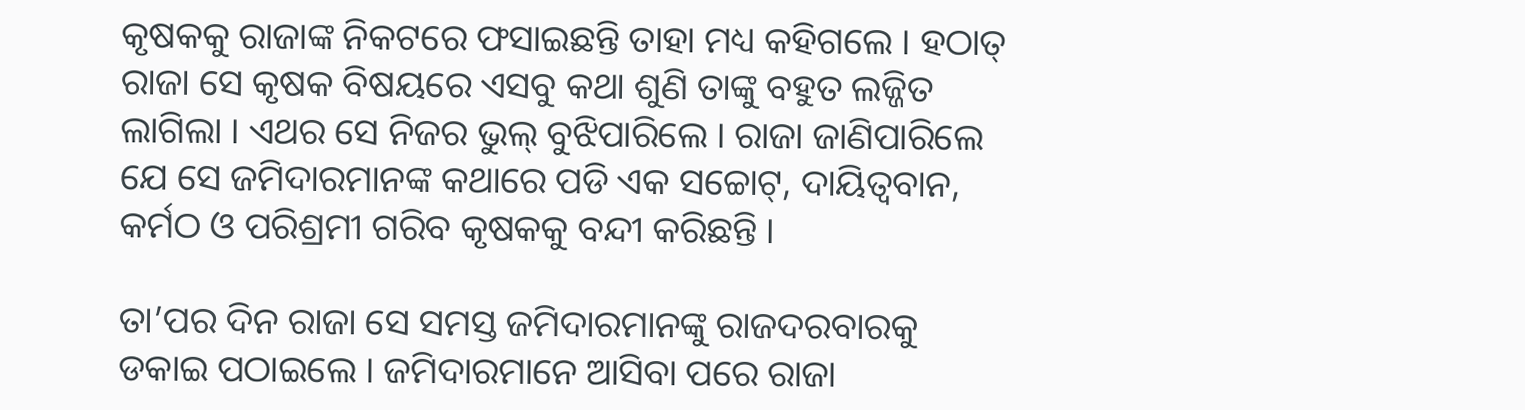କୃଷକକୁ ରାଜାଙ୍କ ନିକଟରେ ଫସାଇଛନ୍ତି ତାହା ମଧ୍ୟ କହିଗଲେ । ହଠାତ୍ ରାଜା ସେ କୃଷକ ବିଷୟରେ ଏସବୁ କଥା ଶୁଣି ତାଙ୍କୁ ବହୁତ ଲଜ୍ଜିତ ଲାଗିଲା । ଏଥର ସେ ନିଜର ଭୁଲ୍ ବୁଝିପାରିଲେ । ରାଜା ଜାଣିପାରିଲେ ଯେ ସେ ଜମିଦାରମାନଙ୍କ କଥାରେ ପଡି ଏକ ସଚ୍ଚୋଟ୍, ଦାୟିତ୍ୱବାନ, କର୍ମଠ ଓ ପରିଶ୍ରମୀ ଗରିବ କୃଷକକୁ ବନ୍ଦୀ କରିଛନ୍ତି ।

ତା’ପର ଦିନ ରାଜା ସେ ସମସ୍ତ ଜମିଦାରମାନଙ୍କୁ ରାଜଦରବାରକୁ ଡକାଇ ପଠାଇଲେ । ଜମିଦାରମାନେ ଆସିବା ପରେ ରାଜା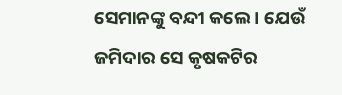ସେମାନଙ୍କୁ ବନ୍ଦୀ କଲେ । ଯେଉଁ ଜମିଦାର ସେ କୃଷକଟିର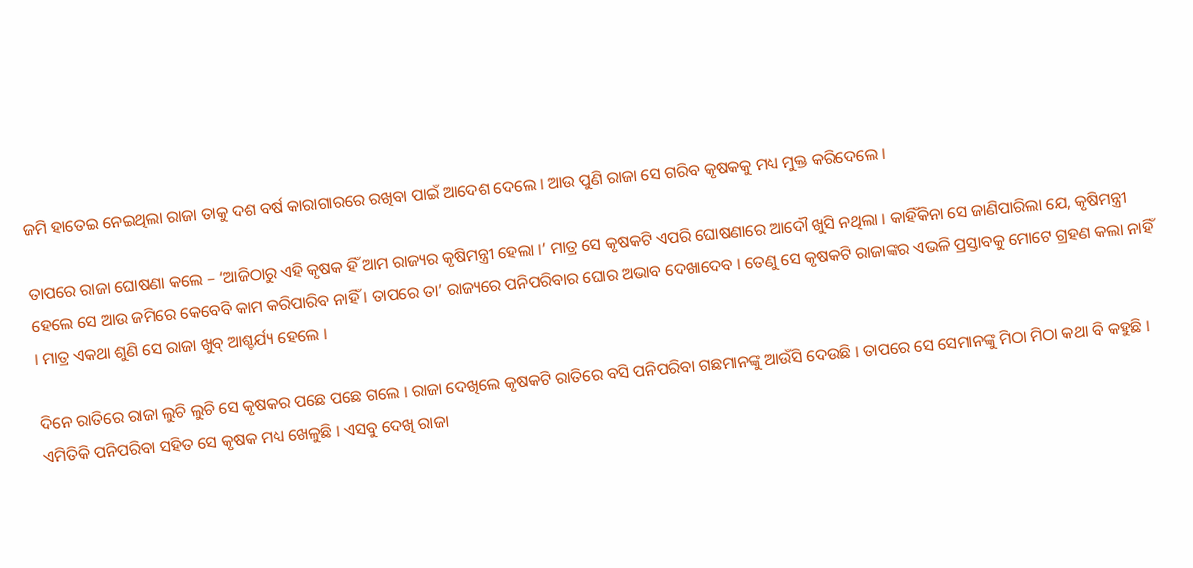ଜମି ହାତେଇ ନେଇଥିଲା ରାଜା ତାକୁ ଦଶ ବର୍ଷ କାରାଗାରରେ ରଖିବା ପାଇଁ ଆଦେଶ ଦେଲେ । ଆଉ ପୁଣି ରାଜା ସେ ଗରିବ କୃଷକକୁ ମଧ୍ୟ ମୁକ୍ତ କରିଦେଲେ ।

ତାପରେ ରାଜା ଘୋଷଣା କଲେ – ‘ଆଜିଠାରୁ ଏହି କୃଷକ ହିଁ ଆମ ରାଜ୍ୟର କୃଷିମନ୍ତ୍ରୀ ହେଲା ।’ ମାତ୍ର ସେ କୃଷକଟି ଏପରି ଘୋଷଣାରେ ଆଦୌ ଖୁସି ନଥିଲା । କାହିଁକିନା ସେ ଜାଣିପାରିଲା ଯେ, କୃଷିମନ୍ତ୍ରୀ ହେଲେ ସେ ଆଉ ଜମିରେ କେବେବି କାମ କରିପାରିବ ନାହିଁ । ତାପରେ ତା’ ରାଜ୍ୟରେ ପନିପରିବାର ଘୋର ଅଭାବ ଦେଖାଦେବ । ତେଣୁ ସେ କୃଷକଟି ରାଜାଙ୍କର ଏଭଳି ପ୍ରସ୍ତାବକୁ ମୋଟେ ଗ୍ରହଣ କଲା ନାହିଁ । ମାତ୍ର ଏକଥା ଶୁଣି ସେ ରାଜା ଖୁବ୍ ଆଶ୍ଚର୍ଯ୍ୟ ହେଲେ ।

ଦିନେ ରାତିରେ ରାଜା ଲୁଚି ଲୁଚି ସେ କୃଷକର ପଛେ ପଛେ ଗଲେ । ରାଜା ଦେଖିଲେ କୃଷକଟି ରାତିରେ ବସି ପନିପରିବା ଗଛମାନଙ୍କୁ ଆଉଁସି ଦେଉଛି । ତାପରେ ସେ ସେମାନଙ୍କୁ ମିଠା ମିଠା କଥା ବି କହୁଛି । ଏମିତିକି ପନିପରିବା ସହିତ ସେ କୃଷକ ମଧ୍ୟ ଖେଳୁଛି । ଏସବୁ ଦେଖି ରାଜା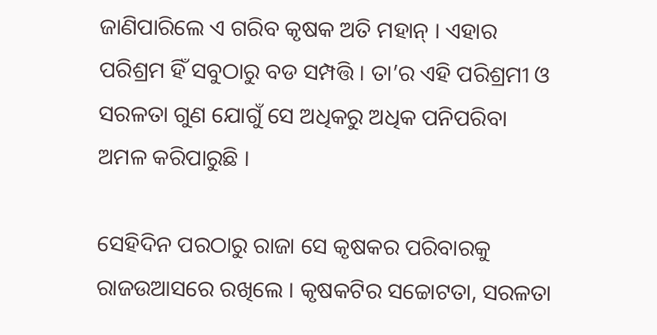ଜାଣିପାରିଲେ ଏ ଗରିବ କୃଷକ ଅତି ମହାନ୍ । ଏହାର ପରିଶ୍ରମ ହିଁ ସବୁଠାରୁ ବଡ ସମ୍ପତ୍ତି । ତା’ର ଏହି ପରିଶ୍ରମୀ ଓ ସରଳତା ଗୁଣ ଯୋଗୁଁ ସେ ଅଧିକରୁ ଅଧିକ ପନିପରିବା ଅମଳ କରିପାରୁଛି ।

ସେହିଦିନ ପରଠାରୁ ରାଜା ସେ କୃଷକର ପରିବାରକୁ ରାଜଉଆସରେ ରଖିଲେ । କୃଷକଟିର ସଚ୍ଚୋଟତା, ସରଳତା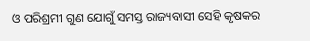ଓ ପରିଶ୍ରମୀ ଗୁଣ ଯୋଗୁଁ ସମସ୍ତ ରାଜ୍ୟବାସୀ ସେହି କୃଷକର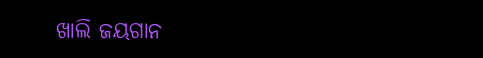ଖାଲି ଜୟଗାନ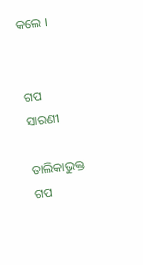କଲେ ।


ଗପ ସାରଣୀ

ତାଲିକାଭୁକ୍ତ ଗପ